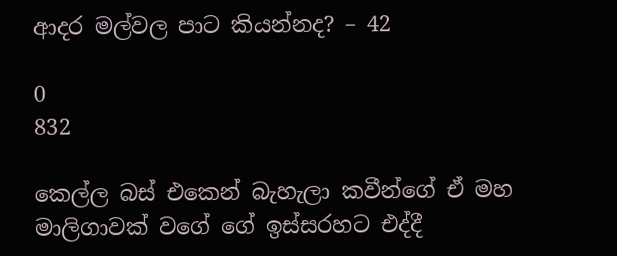ආදර මල්වල පාට කියන්නද? – 42

0
832

කෙල්ල බස් එකෙන් බැහැලා කවීන්ගේ ඒ මහ මාලිගාවක් වගේ ගේ ඉස්සරහට එද්දී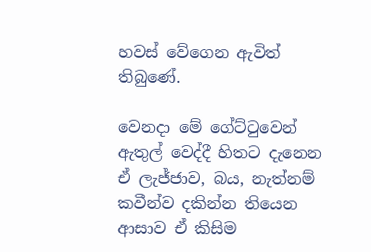හවස් වේගෙන ඇවිත් තිබුණේ.

වෙනදා මේ ගේට්ටුවෙන් ඇතුල් වෙද්දී හිතට දැනෙන ඒ ලැජ්ජාව, බය, නැත්නම් කවීන්ව දකින්න තියෙන ආසාව ඒ කිසිම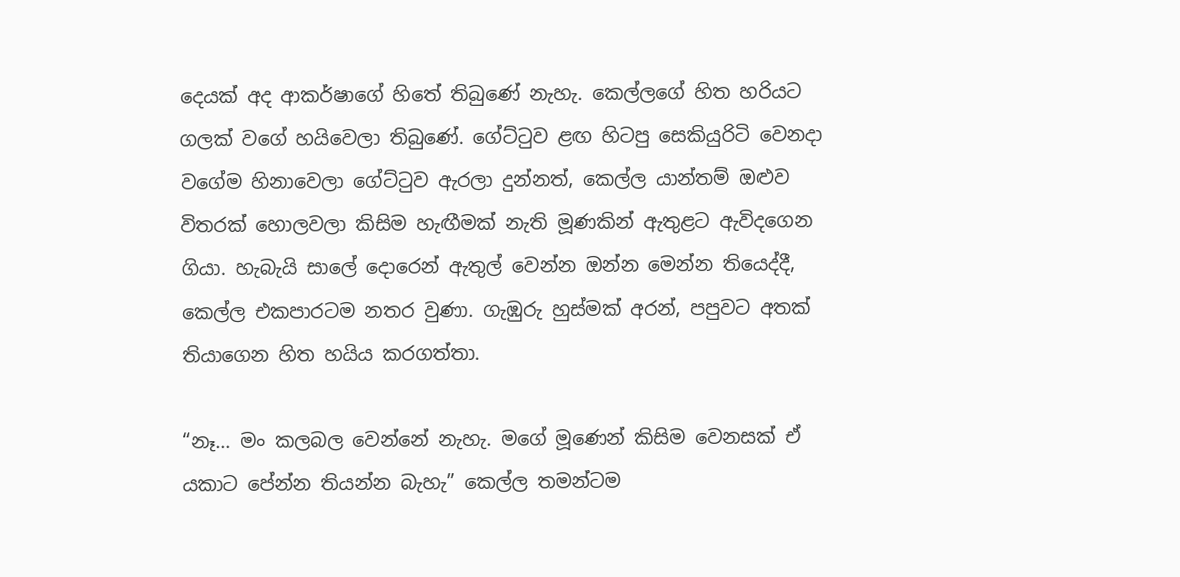දෙයක් අද ආකර්ෂාගේ හිතේ තිබුණේ නැහැ. කෙල්ලගේ හිත හරියට ගලක් වගේ හයිවෙලා තිබුණේ. ගේට්ටුව ළඟ හිටපු සෙකියුරිටි වෙනදා වගේම හිනාවෙලා ගේට්ටුව ඇරලා දුන්නත්, කෙල්ල යාන්තම් ඔළුව විතරක් හොලවලා කිසිම හැඟීමක් නැති මූණකින් ඇතුළට ඇවිදගෙන ගියා. හැබැයි සාලේ දොරෙන් ඇතුල් වෙන්න ඔන්න මෙන්න තියෙද්දී, කෙල්ල එකපාරටම නතර වුණා. ගැඹුරු හුස්මක් අරන්, පපුවට අතක් තියාගෙන හිත හයිය කරගත්තා.

“නෑ… මං කලබල වෙන්නේ නැහැ. මගේ මූණෙන් කිසිම වෙනසක් ඒ යකාට පේන්න තියන්න බැහැ” කෙල්ල තමන්ටම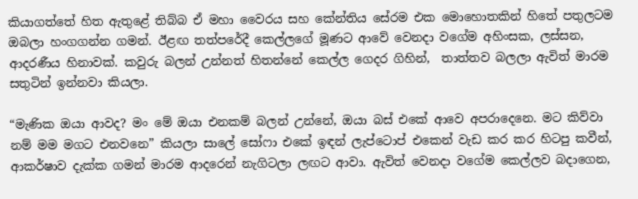කියාගත්තේ හිත ඇතුළේ තිබ්බ ඒ මහා වෛරය සහ කේන්තිය සේරම එක මොහොතකින් හිතේ පතුලටම ඔබලා හංගගන්න ගමන්. ඊළඟ තත්පරේදී කෙල්ලගේ මූණට ආවේ වෙනදා වගේම අහිංසක, ලස්සන, ආදරණීය හිනාවක්. කවුරු බලන් උන්නත් හිතන්නේ කෙල්ල ගෙදර ගිහින්,  තාත්තව බලලා ඇවිත් මාරම සතුටින් ඉන්නවා කියලා.

“මැණික ඔයා ආවද? මං මේ ඔයා එනකම් බලන් උන්නේ, ඔයා බස් එකේ ආවෙ අපරාදෙනෙ. මට කිව්වා නම් මම මගට එනවනෙ” කියලා සාලේ සෝෆා එකේ ඉඳන් ලැප්ටොප් එකෙන් වැඩ කර කර හිටපු කවීන්, ආකර්ෂාව දැක්ක ගමන් මාරම ආදරෙන් නැගිටලා ලඟට ආවා. ඇවිත් වෙනදා වගේම කෙල්ලව බදාගෙන,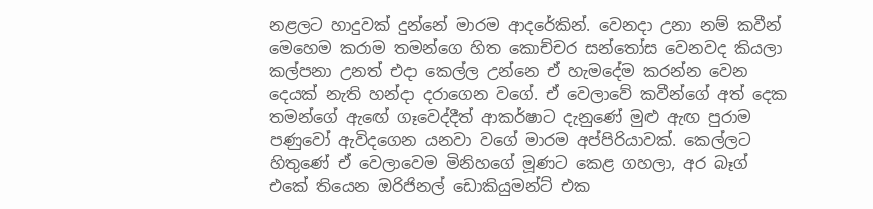නළලට හාදුවක් දුන්නේ මාරම ආදරේකින්. වෙනදා උනා නම් කවීන් මෙහෙම කරාම තමන්ගෙ හිත කොච්චර සන්තෝස වෙනවද කියලා කල්පනා උනත් එදා කෙල්ල උන්නෙ ඒ හැමදේම කරන්න වෙන දෙයක් නැති හන්දා දරාගෙන වගේ. ඒ වෙලාවේ කවීන්ගේ අත් දෙක තමන්ගේ ඇඟේ ගෑවෙද්දීත් ආකර්ෂාට දැනුණේ මුළු ඇඟ පුරාම පණුවෝ ඇවිදගෙන යනවා වගේ මාරම අප්පිරියාවක්. කෙල්ලට හිතුණේ ඒ වෙලාවෙම මිනිහගේ මූණට කෙළ ගහලා, අර බෑග් එකේ තියෙන ඔරිජිනල් ඩොකියුමන්ට් එක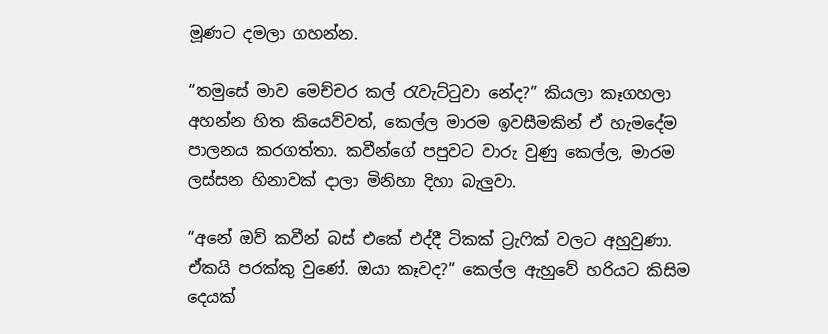මූණට දමලා ගහන්න.

“තමුසේ මාව මෙච්චර කල් රැවැට්ටුවා නේද?” කියලා කෑගහලා අහන්න හිත කියෙව්වත්, කෙල්ල මාරම ඉවසීමකින් ඒ හැමදේම පාලනය කරගත්තා. කවීන්ගේ පපුවට වාරු වුණු කෙල්ල, මාරම ලස්සන හිනාවක් දාලා මිනිහා දිහා බැලුවා.

“අනේ ඔව් කවීන් බස් එකේ එද්දී ටිකක් ට්‍රැෆික් වලට අහුවුණා. ඒකයි පරක්කු වුණේ. ඔයා කෑවද?” කෙල්ල ඇහුවේ හරියට කිසිම දෙයක්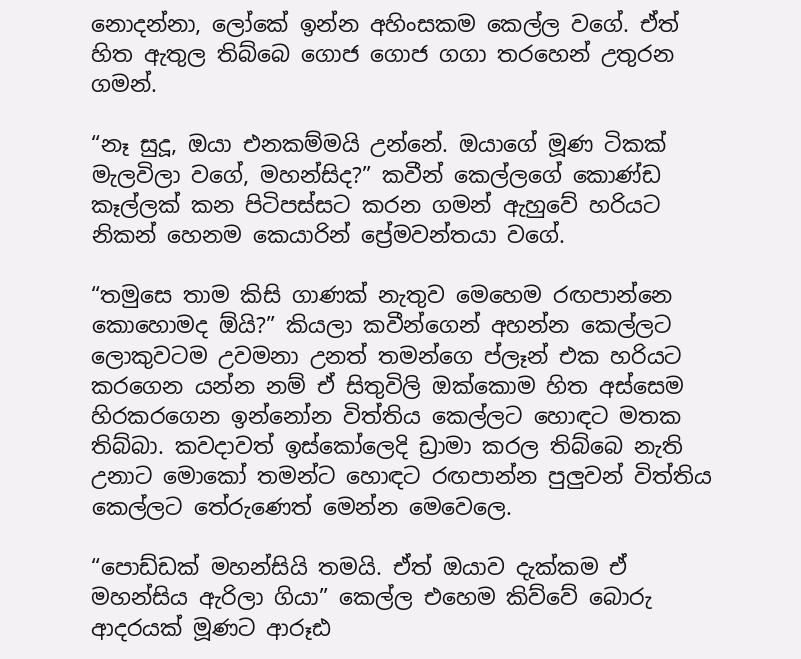නොදන්නා, ලෝකේ ඉන්න අහිංසකම කෙල්ල වගේ. ඒත් හිත ඇතුල තිබ්බෙ ගොජ ගොජ ගගා තරහෙන් උතුරන ගමන්.

“නෑ සුදූ, ඔයා එනකම්මයි උන්නේ. ඔයාගේ මූණ ටිකක් මැලවිලා වගේ, මහන්සිද?” කවීන් කෙල්ලගේ කොණ්ඩ කෑල්ලක් කන පිටිපස්සට කරන ගමන් ඇහුවේ හරියට නිකන් හෙනම කෙයාරින් ප්‍රේමවන්තයා වගේ.

“තමුසෙ තාම කිසි ගාණක් නැතුව මෙහෙම රඟපාන්නෙ කොහොමද ඕයි?” කියලා කවීන්ගෙන් අහන්න කෙල්ලට ලොකුවටම උවමනා උනත් තමන්ගෙ ප්ලෑන් එක හරියට කරගෙන යන්න නම් ඒ සිතුවිලි ඔක්කොම හිත අස්සෙම හිරකරගෙන ඉන්නෝන විත්තිය කෙල්ලට හොඳට මතක තිබ්බා. කවදාවත් ඉස්කෝලෙදි ඩ්‍රාමා කරල තිබ්බෙ නැති උනාට මොකෝ තමන්ට හොඳට රඟපාන්න පුලුවන් විත්තිය කෙල්ලට තේරුණෙත් මෙන්න මෙවෙලෙ.

“පොඩ්ඩක් මහන්සියි තමයි. ඒත් ඔයාව දැක්කම ඒ මහන්සිය ඇරිලා ගියා” කෙල්ල එහෙම කිව්වේ බොරු ආදරයක් මූණට ආරූඪ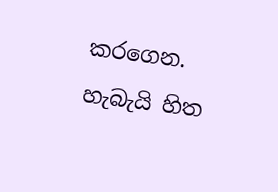කරගෙන. හැබැයි හිත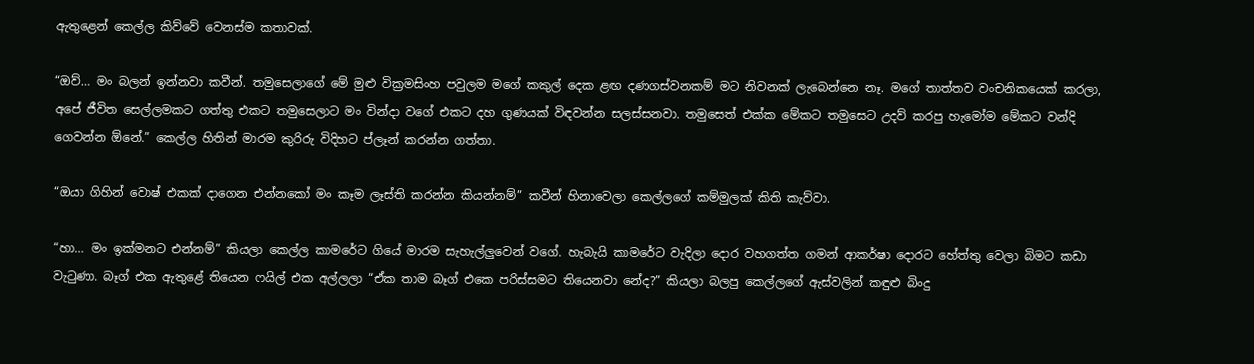ඇතුළෙන් කෙල්ල කිව්වේ වෙනස්ම කතාවක්.

“ඔව්… මං බලන් ඉන්නවා කවීන්. තමුසෙලාගේ මේ මුළු වික්‍රමසිංහ පවුලම මගේ කකුල් දෙක ළඟ දණගස්වනකම් මට නිවනක් ලැබෙන්නෙ නෑ. මගේ තාත්තව වංචනිකයෙක් කරලා, අපේ ජීවිත සෙල්ලමකට ගත්තු එකට තමුසෙලාට මං වින්දා වගේ එකට දහ ගුණයක් විඳවන්න සලස්සනවා. තමුසෙත් එක්ක මේකට තමුසෙට උදව් කරපු හැමෝම මේකට වන්දි ගෙවන්න ඕනේ.” කෙල්ල හිතින් මාරම කුරිරු විදිහට ප්ලෑන් කරන්න ගත්තා.

“ඔයා ගිහින් වොෂ් එකක් දාගෙන එන්නකෝ මං කෑම ලෑස්ති කරන්න කියන්නම්” කවීන් හිනාවෙලා කෙල්ලගේ කම්මුලක් කිති කැව්වා.

“හා… මං ඉක්මනට එන්නම්” කියලා කෙල්ල කාමරේට ගියේ මාරම සැහැල්ලුවෙන් වගේ. හැබැයි කාමරේට වැදිලා දොර වහගත්ත ගමන් ආකර්ෂා දොරට හේත්තු වෙලා බිමට කඩා වැටුණා. බෑග් එක ඇතුළේ තියෙන ෆයිල් එක අල්ලලා “ඒක තාම බෑග් එකෙ පරිස්සමට තියෙනවා නේද?” කියලා බලපු කෙල්ලගේ ඇස්වලින් කඳුළු බිංදු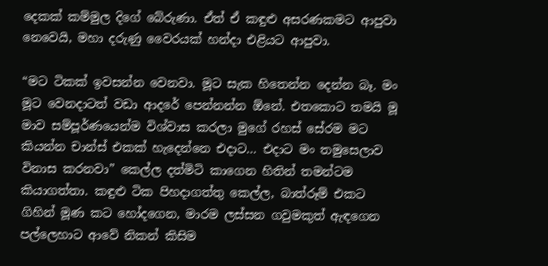දෙකක් කම්මුල දිගේ බේරුණා. ඒත් ඒ කඳුළු අසරණකමට ආපුවා නෙවෙයි, මහා දරුණු වෛරයක් හන්දා එළියට ආපුවා.

“මට ටිකක් ඉවසන්න වෙනවා. මූට සැක හිතෙන්න දෙන්න බෑ. මං මූට වෙනදාටත් වඩා ආදරේ පෙන්නන්න ඕනේ. එතකොට තමයි මූ මාව සම්පූර්ණයෙන්ම විශ්වාස කරලා මුගේ රහස් සේරම මට කියන්න චාන්ස් එකක් හැදෙන්නෙ එදාට… එදාට මං තමුසෙලාව විනාස කරනවා” කෙල්ල දත්මිටි කාගෙන හිතින් තමන්ටම කියාගත්තා. කඳුළු ටික පිහදාගත්තු කෙල්ල, බාත්රූම් එකට ගිහින් මූණ කට හෝදගෙන, මාරම ලස්සන ගවුමකුත් ඇඳගෙන පල්ලෙහාට ආවේ නිකන් කිසිම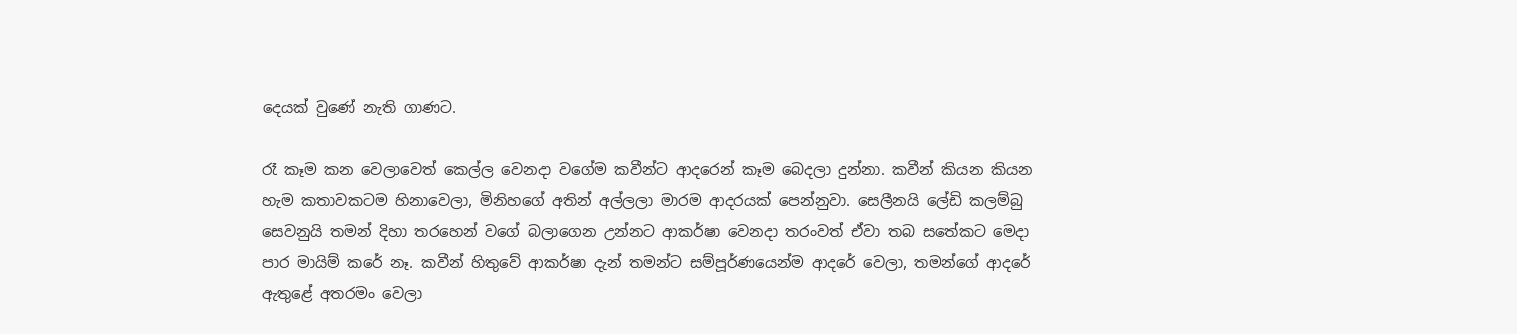දෙයක් වුණේ නැති ගාණට.

රෑ කෑම කන වෙලාවෙත් කෙල්ල වෙනදා වගේම කවීන්ට ආදරෙන් කෑම බෙදලා දුන්නා. කවීන් කියන කියන හැම කතාවකටම හිනාවෙලා, මිනිහගේ අතින් අල්ලලා මාරම ආදරයක් පෙන්නුවා. සෙලීනයි ලේඩි කලම්බු සෙවනුයි තමන් දිහා තරහෙන් වගේ බලාගෙන උන්නට ආකර්ෂා වෙනදා තරංවත් ඒවා තබ සතේකට මෙදා පාර මායිම් කරේ නෑ. කවීන් හිතුවේ ආකර්ෂා දැන් තමන්ට සම්පූර්ණයෙන්ම ආදරේ වෙලා, තමන්ගේ ආදරේ ඇතුළේ අතරමං වෙලා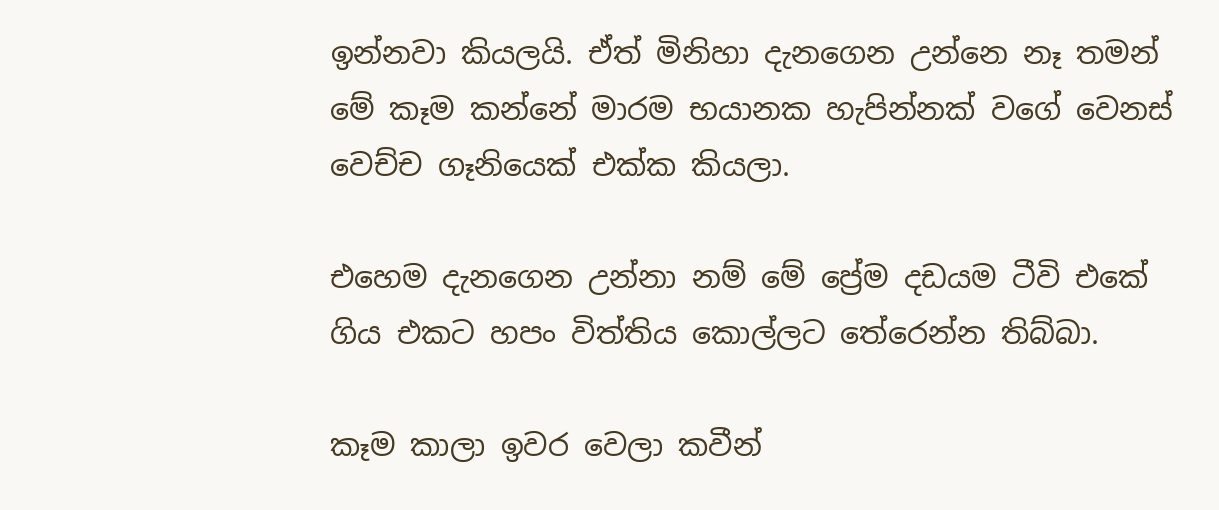ඉන්නවා කියලයි. ඒත් මිනිහා දැනගෙන උන්නෙ නෑ තමන් මේ කෑම කන්නේ මාරම භයානක හැපින්නක් වගේ වෙනස් වෙච්ච ගෑනියෙක් එක්ක කියලා.

එහෙම දැනගෙන උන්නා නම් මේ ප්‍රේම දඩයම ටීවි එකේ ගිය එකට හපං විත්තිය කොල්ලට තේරෙන්න තිබ්බා.

කෑම කාලා ඉවර වෙලා කවීන්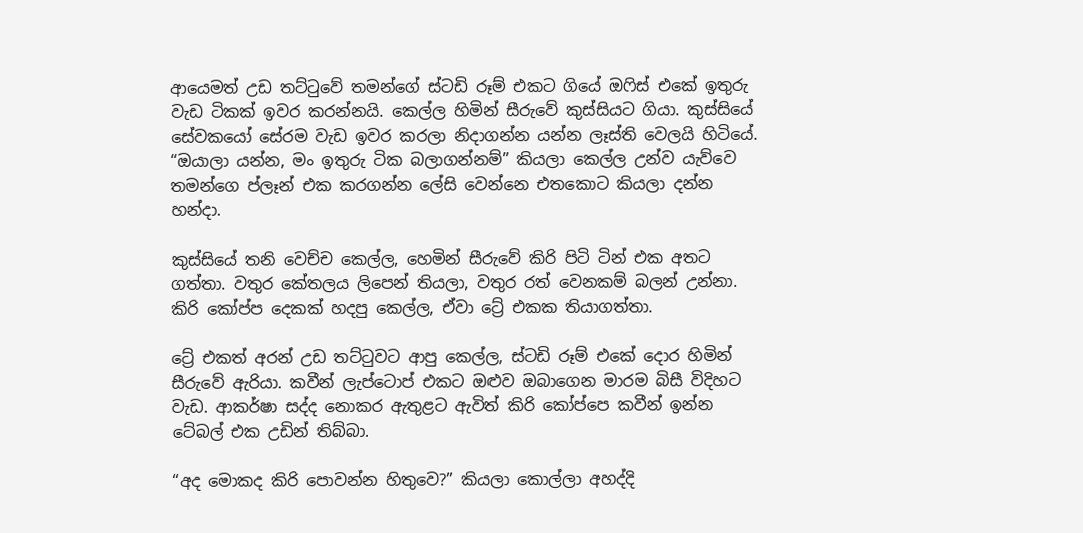ආයෙමත් උඩ තට්ටුවේ තමන්ගේ ස්ටඩි රූම් එකට ගියේ ඔෆිස් එකේ ඉතුරු වැඩ ටිකක් ඉවර කරන්නයි. කෙල්ල හිමින් සීරුවේ කුස්සියට ගියා. කුස්සියේ සේවකයෝ සේරම වැඩ ඉවර කරලා නිදාගන්න යන්න ලෑස්ති වෙලයි හිටියේ. “ඔයාලා යන්න, මං ඉතුරු ටික බලාගන්නම්” කියලා කෙල්ල උන්ව යැව්වෙ තමන්ගෙ ප්ලෑන් එක කරගන්න ලේසි වෙන්නෙ එතකොට කියලා දන්න හන්දා.

කුස්සියේ තනි වෙච්ච කෙල්ල, හෙමින් සීරුවේ කිරි පිටි ටින් එක අතට ගත්තා. වතුර කේතලය ලිපෙන් තියලා, වතුර රත් වෙනකම් බලන් උන්නා. කිරි කෝප්ප දෙකක් හදපු කෙල්ල, ඒවා ට්‍රේ එකක තියාගත්තා.

ට්‍රේ එකත් අරන් උඩ තට්ටුවට ආපු කෙල්ල, ස්ටඩි රූම් එකේ දොර හිමින් සීරුවේ ඇරියා. කවීන් ලැප්ටොප් එකට ඔළුව ඔබාගෙන මාරම බිසී විදිහට වැඩ. ආකර්ෂා සද්ද නොකර ඇතුළට ඇවිත් කිරි කෝප්පෙ කවීන් ඉන්න ටේබල් එක උඩින් තිබ්බා.

“අද මොකද කිරි පොවන්න හිතුවෙ?” කියලා කොල්ලා අහද්දි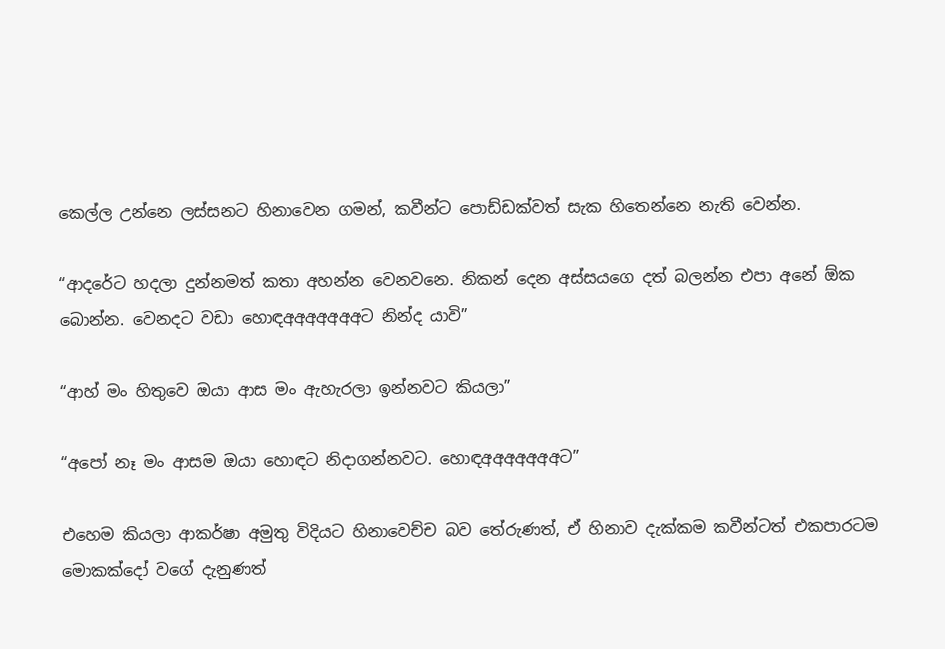කෙල්ල උන්නෙ ලස්සනට හිනාවෙන ගමන්, කවීන්ට පොඩ්ඩක්වත් සැක හිතෙන්නෙ නැති වෙන්න.

“ආදරේට හදලා දුන්නමත් කතා අහන්න වෙනවනෙ. නිකන් දෙන අස්සයගෙ දත් බලන්න එපා අනේ ඕක බොන්න. වෙනදට වඩා හොඳඅඅඅඅඅඅඅට නින්ද යාවි”

“ආහ් මං හිතුවෙ ඔයා ආස මං ඇහැරලා ඉන්නවට කියලා”

“අපෝ නෑ මං ආසම ඔයා හොඳට නිදාගන්නවට. හොඳඅඅඅඅඅඅඅට”

එහෙම කියලා ආකර්ෂා අමුතු විදියට හිනාවෙච්ච බව තේරුණත්, ඒ හිනාව දැක්කම කවීන්ටත් එකපාරටම මොකක්දෝ වගේ දැනුණත්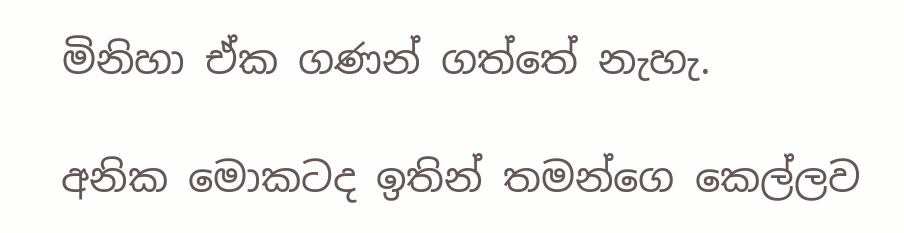මිනිහා ඒක ගණන් ගත්තේ නැහැ.

අනික මොකටද ඉතින් තමන්ගෙ කෙල්ලව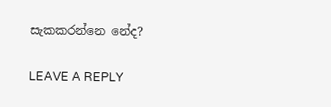සැකකරන්නෙ නේද?

LEAVE A REPLY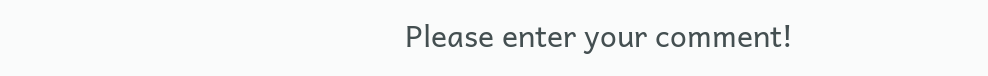Please enter your comment!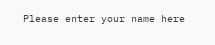Please enter your name here